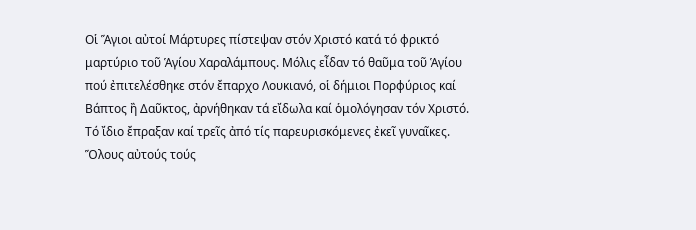Οἱ Ἅγιοι αὐτοί Μάρτυρες πίστεψαν στόν Χριστό κατά τό φρικτό μαρτύριο τοῦ Ἁγίου Χαραλάμπους. Μόλις εἶδαν τό θαῦμα τοῦ Ἁγίου πού ἐπιτελέσθηκε στόν ἔπαρχο Λουκιανό, οἱ δήμιοι Πορφύριος καί Βάπτος ἢ Δαῦκτος, ἀρνήθηκαν τά εἴδωλα καί ὁμολόγησαν τόν Χριστό. Τό ἴδιο ἔπραξαν καί τρεῖς ἀπό τίς παρευρισκόμενες ἐκεῖ γυναῖκες. Ὅλους αὐτούς τούς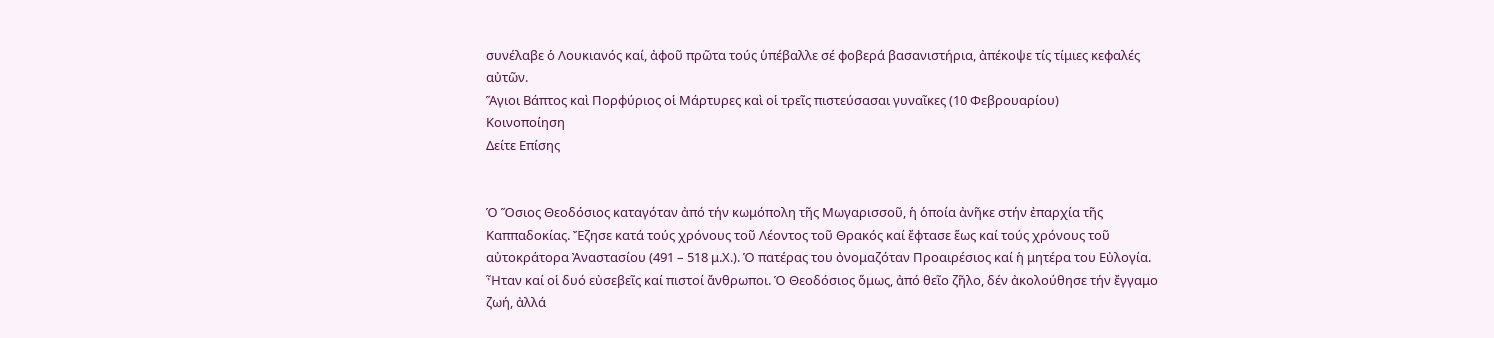συνέλαβε ὁ Λουκιανός καί, ἀφοῦ πρῶτα τούς ὑπέβαλλε σέ φοβερά βασανιστήρια, ἀπέκοψε τίς τίμιες κεφαλές αὐτῶν.
Ἅγιοι Βάπτος καὶ Πορφύριος οἱ Μάρτυρες καὶ οἱ τρεῖς πιστεύσασαι γυναῖκες (10 Φεβρουαρίου)
Κοινοποίηση
Δείτε Επίσης


Ὁ Ὅσιος Θεοδόσιος καταγόταν ἀπό τήν κωμόπολη τῆς Μωγαρισσοῦ, ἡ ὁποία ἀνῆκε στήν ἐπαρχία τῆς Καππαδοκίας. Ἔζησε κατά τούς χρόνους τοῦ Λέοντος τοῦ Θρακός καί ἔφτασε ἕως καί τούς χρόνους τοῦ αὐτοκράτορα Ἀναστασίου (491 – 518 μ.Χ.). Ὁ πατέρας του ὀνομαζόταν Προαιρέσιος καί ἡ μητέρα του Εὐλογία. Ἦταν καί οἱ δυό εὐσεβεῖς καί πιστοί ἄνθρωποι. Ὁ Θεοδόσιος ὅμως, ἀπό θεῖο ζῆλο, δέν ἀκολούθησε τήν ἔγγαμο ζωή, ἀλλά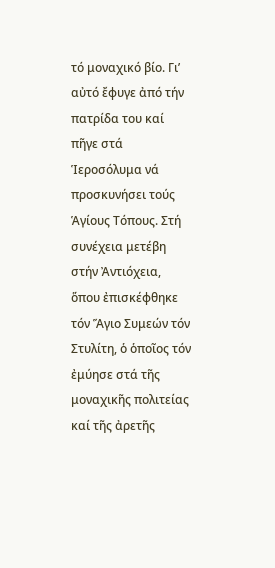τό μοναχικό βίο. Γι’ αὐτό ἔφυγε ἀπό τήν πατρίδα του καί πῆγε στά Ἱεροσόλυμα νά προσκυνήσει τούς Ἁγίους Τόπους. Στή συνέχεια μετέβη στήν Ἀντιόχεια, ὅπου ἐπισκέφθηκε τόν Ἅγιο Συμεών τόν Στυλίτη, ὁ ὁποῖος τόν ἐμύησε στά τῆς μοναχικῆς πολιτείας καί τῆς ἀρετῆς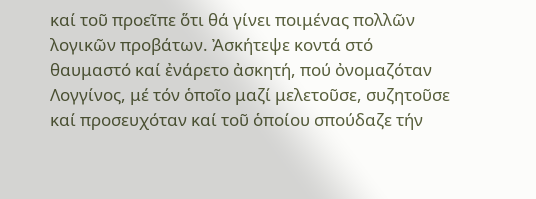καί τοῦ προεῖπε ὅτι θά γίνει ποιμένας πολλῶν λογικῶν προβάτων. Ἀσκήτεψε κοντά στό θαυμαστό καί ἐνάρετο ἀσκητή, πού ὀνομαζόταν Λογγίνος, μέ τόν ὁποῖο μαζί μελετοῦσε, συζητοῦσε καί προσευχόταν καί τοῦ ὁποίου σπούδαζε τήν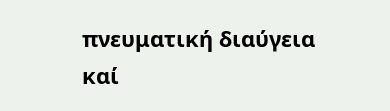πνευματική διαύγεια καί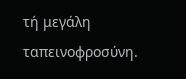τή μεγάλη ταπεινοφροσύνη.